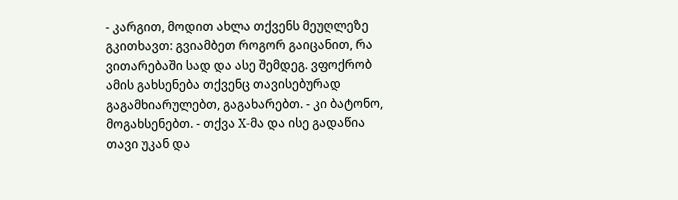- კარგით, მოდით ახლა თქვენს მეუღლეზე გკითხავთ: გვიამბეთ როგორ გაიცანით, რა ვითარებაში სად და ასე შემდეგ. ვფოქრობ ამის გახსენება თქვენც თავისებურად გაგამხიარულებთ, გაგახარებთ. - კი ბატონო, მოგახსენებთ. - თქვა X-მა და ისე გადაწია თავი უკან და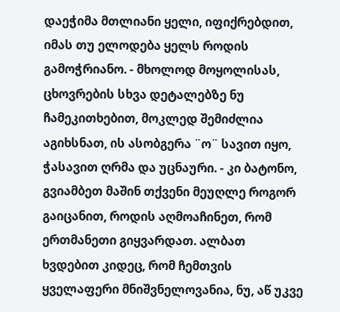დაეჭიმა მთლიანი ყელი, იფიქრებდით, იმას თუ ელოდება ყელს როდის გამოჭრიანო. - მხოლოდ მოყოლისას, ცხოვრების სხვა დეტალებზე ნუ ჩამეკითხებით, მოკლედ შემიძლია აგიხსნათ, ის ასობგერა ¨ო¨ სავით იყო, ჭასავით ღრმა და უცნაური. - კი ბატონო, გვიამბეთ მაშინ თქვენი მეუღლე როგორ გაიცანით, როდის აღმოაჩინეთ, რომ ერთმანეთი გიყვარდათ. ალბათ ხვდებით კიდეც, რომ ჩემთვის ყველაფერი მნიშვნელოვანია, ნუ, აწ უკვე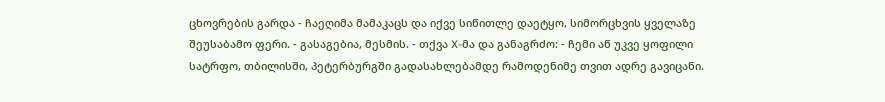ცხოვრების გარდა - ჩაეღიმა მამაკაცს და იქვე სიწითლე დაეტყო, სიმორცხვის ყველაზე შეუსაბამო ფერი. - გასაგებია, მესმის. - თქვა X-მა და განაგრძო: - ჩემი აწ უკვე ყოფილი სატრფო, თბილისში, პეტერბურგში გადასახლებამდე რამოდენიმე თვით ადრე გავიცანი.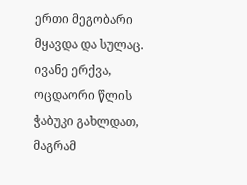ერთი მეგობარი მყავდა და სულაც. ივანე ერქვა, ოცდაორი წლის ჭაბუკი გახლდათ, მაგრამ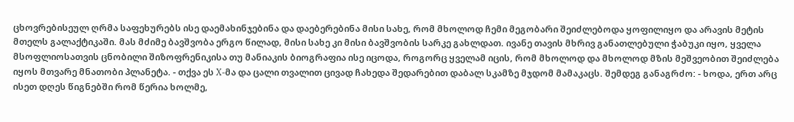ცხოვრებისეულ ღრმა საფეხურებს ისე დაემახინჯებინა და დაებერებინა მისი სახე, რომ მხოლოდ ჩემი მეგობარი შეიძლებოდა ყოფილიყო და არავის მეტის მთელს გალაქტიკაში. მას მძიმე ბავშვობა ერგო წილად, მისი სახე კი მისი ბავშვობის სარკე გახლდათ. ივანე თავის მხრივ განათლებული ჭაბუკი იყო, ყველა მსოფლიოსათვის ცნობილი შიზოფრენიკისა თუ მანიაკის ბიოგრაფია ისე იცოდა, როგორც ყველამ იცის, რომ მხოლოდ და მხოლოდ მზის მეშვეობით შეიძლება იყოს მთვარე მნათობი პლანეტა. - თქვა ეს X-მა და ცალი თვალით ცივად ჩახედა შედარებით დაბალ სკამზე მჯდომ მამაკაცს. შემდეგ განაგრძო: - ხოდა, ერთ არც ისეთ დღეს წიგნებში რომ წერია ხოლმე,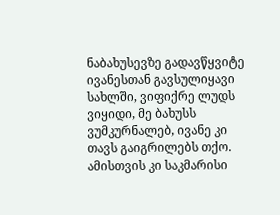ნაბახუსევზე გადავწყვიტე ივანესთან გავსულიყავი სახლში, ვიფიქრე ლუდს ვიყიდი, მე ბახუსს ვუმკურნალებ, ივანე კი თავს გაიგრილებს თქო. ამისთვის კი საკმარისი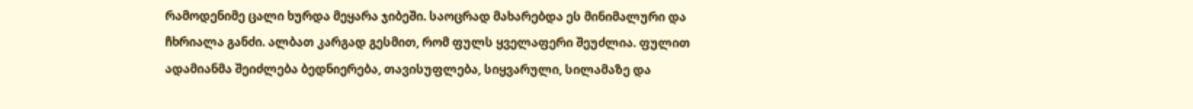რამოდენიმე ცალი ხურდა მეყარა ჯიბეში. საოცრად მახარებდა ეს მინიმალური და ჩხრიალა განძი. ალბათ კარგად გესმით, რომ ფულს ყველაფერი შეუძლია. ფულით ადამიანმა შეიძლება ბედნიერება, თავისუფლება, სიყვარული, სილამაზე და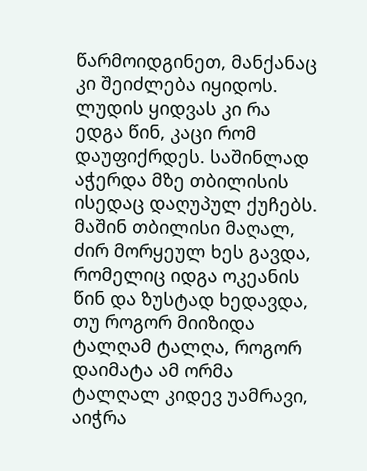წარმოიდგინეთ, მანქანაც კი შეიძლება იყიდოს. ლუდის ყიდვას კი რა ედგა წინ, კაცი რომ დაუფიქრდეს. საშინლად აჭერდა მზე თბილისის ისედაც დაღუპულ ქუჩებს. მაშინ თბილისი მაღალ, ძირ მორყეულ ხეს გავდა, რომელიც იდგა ოკეანის წინ და ზუსტად ხედავდა, თუ როგორ მიიზიდა ტალღამ ტალღა, როგორ დაიმატა ამ ორმა ტალღალ კიდევ უამრავი, აიჭრა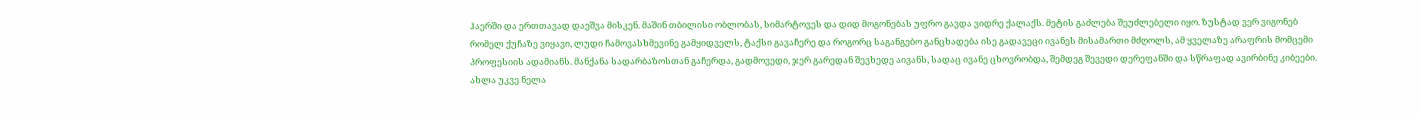ჰაერში და ერთთავად დაეშვა მისკენ. მაშინ თბილისი ობლობას, სიმარტოვეს და დიდ მოგონებას უფრო გავდა ვიდრე ქალაქს. მეტის გაძლება შეუძლებელი იყო. ზუსტად ვერ ვიგონებ რომელ ქუჩაზე ვიყავი, ლუდი ჩამოვასხმევინე გამყიდველს, ტაქსი გავაჩერე და როგორც საგანგებო განცხადება ისე გადავეცი ივანეს მისამართი მძღოლს, ამ ყველაზე არაფრის მომცემი პროფესიის ადამიანს. მანქანა სადარბაზოსთან გაჩერდა, გადმოვედი, ჯერ გარედან შევხედე აივანს, სადაც ივანე ცხოვრობდა, შემდეგ შევედი დერეფანში და სწრაფად ავირბინე კიბეები. ახლა უკვე ნელა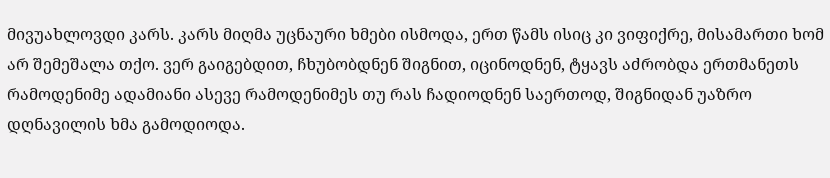მივუახლოვდი კარს. კარს მიღმა უცნაური ხმები ისმოდა, ერთ წამს ისიც კი ვიფიქრე, მისამართი ხომ არ შემეშალა თქო. ვერ გაიგებდით, ჩხუბობდნენ შიგნით, იცინოდნენ, ტყავს აძრობდა ერთმანეთს რამოდენიმე ადამიანი ასევე რამოდენიმეს თუ რას ჩადიოდნენ საერთოდ, შიგნიდან უაზრო დღნავილის ხმა გამოდიოდა.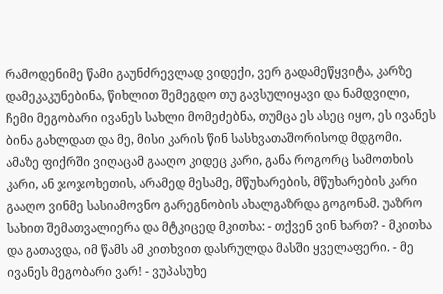რამოდენიმე წამი გაუნძრევლად ვიდექი, ვერ გადამეწყვიტა, კარზე დამეკაკუნებინა, წიხლით შემეგდო თუ გავსულიყავი და ნამდვილი, ჩემი მეგობარი ივანეს სახლი მომეძებნა, თუმცა ეს ასეც იყო, ეს ივანეს ბინა გახლდათ და მე, მისი კარის წინ სასხვათაშორისოდ მდგომი. ამაზე ფიქრში ვიღაცამ გააღო კიდეც კარი, განა როგორც სამოთხის კარი, ან ჯოჯოხეთის, არამედ მესამე, მწუხარების, მწუხარების კარი გააღო ვინმე სასიამოვნო გარეგნობის ახალგაზრდა გოგონამ. უაზრო სახით შემათვალიერა და მტკიცედ მკითხა: - თქვენ ვინ ხართ? - მკითხა და გათავდა, იმ წამს ამ კითხვით დასრულდა მასში ყველაფერი. - მე ივანეს მეგობარი ვარ! - ვუპასუხე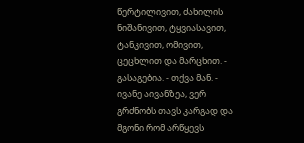წერტილივით, ძახილის ნიშანივით, ტყვიასავით, ტანკივით, ომივით, ცეცხლით და მარცხით. - გასაგებია. - თქვა მან. - ივანე აივანზეა, ვერ გრძნობს თავს კარგად და მგონი რომ არწყევს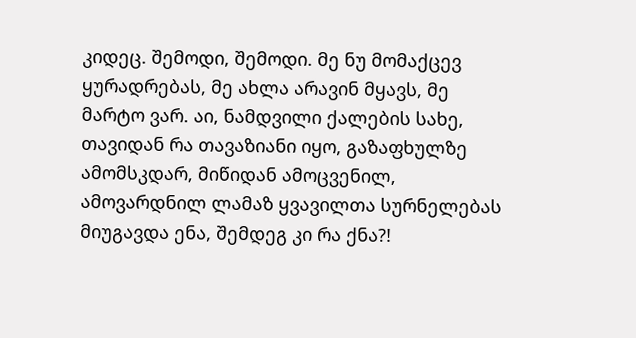კიდეც. შემოდი, შემოდი. მე ნუ მომაქცევ ყურადრებას, მე ახლა არავინ მყავს, მე მარტო ვარ. აი, ნამდვილი ქალების სახე, თავიდან რა თავაზიანი იყო, გაზაფხულზე ამომსკდარ, მიწიდან ამოცვენილ, ამოვარდნილ ლამაზ ყვავილთა სურნელებას მიუგავდა ენა, შემდეგ კი რა ქნა?!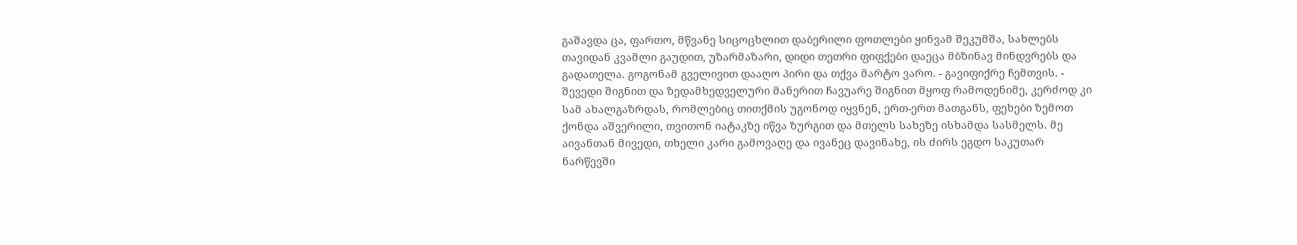გაშავდა ცა, ფართო, მწვანე სიცოცხლით დაბერილი ფოთლები ყინვამ შეკუმშა, სახლებს თავიდან კვამლი გაუდით, უზარმაზარი, დიდი თეთრი ფიფქები დაეცა მბზინავ მინდვრებს და გადათელა. გოგონამ გველივით დააღო პირი და თქვა მარტო ვარო. - გავიფიქრე ჩემთვის. - შევედი შიგნით და ზედამხედველური მანერით ჩავუარე შიგნით მყოფ რამოდენიმე, კერძოდ კი სამ ახალგაზრდას, რომლებიც თითქმის უგონოდ იყვნენ, ერთ-ერთ მათგანს, ფეხები ზემოთ ქონდა აშვერილი, თვითონ იატაკზე იწვა ზურგით და მთელს სახეზე ისხამდა სასმელს. მე აივანთან მივედი, თხელი კარი გამოვაღე და ივანეც დავინახე, ის ძირს ეგდო საკუთარ ნარწევში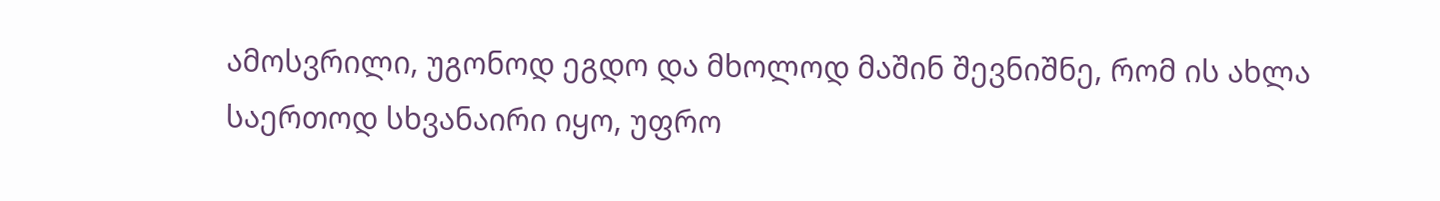ამოსვრილი, უგონოდ ეგდო და მხოლოდ მაშინ შევნიშნე, რომ ის ახლა საერთოდ სხვანაირი იყო, უფრო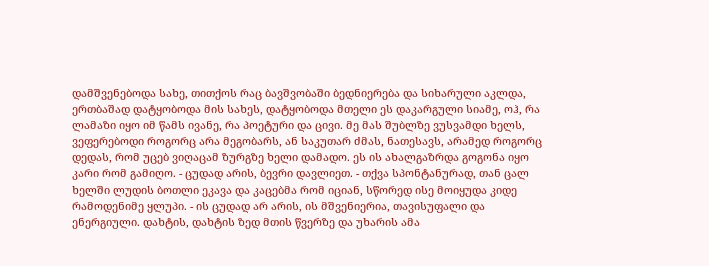დამშვენებოდა სახე, თითქოს რაც ბავშვობაში ბედნიერება და სიხარული აკლდა, ერთბაშად დატყობოდა მის სახეს, დატყობოდა მთელი ეს დაკარგული სიამე, ოჰ, რა ლამაზი იყო იმ წამს ივანე, რა პოეტური და ცივი. მე მას შუბლზე ვუსვამდი ხელს, ვეფერებოდი როგორც არა მეგობარს, ან საკუთარ ძმას, ნათესავს, არამედ როგორც დედას, რომ უცებ ვიღაცამ ზურგზე ხელი დამადო. ეს ის ახალგაზრდა გოგონა იყო კარი რომ გამიღო. - ცუდად არის, ბევრი დავლიეთ. - თქვა სპონტანურად, თან ცალ ხელში ლუდის ბოთლი ეკავა და კაცებმა რომ იციან, სწორედ ისე მოიყუდა კიდე რამოდენიმე ყლუპი. - ის ცუდად არ არის, ის მშვენიერია, თავისუფალი და ენერგიული. დახტის, დახტის ზედ მთის წვერზე და უხარის ამა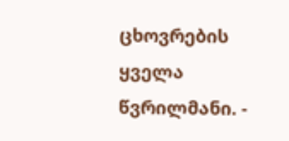ცხოვრების ყველა წვრილმანი. -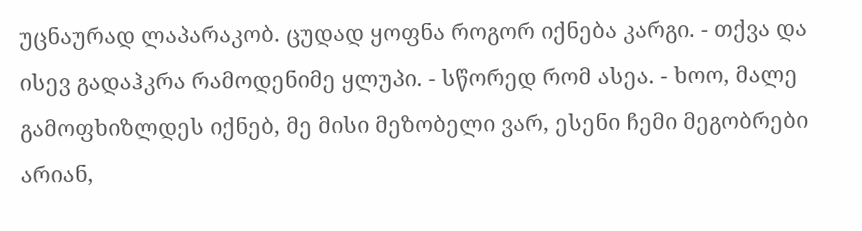უცნაურად ლაპარაკობ. ცუდად ყოფნა როგორ იქნება კარგი. - თქვა და ისევ გადაჰკრა რამოდენიმე ყლუპი. - სწორედ რომ ასეა. - ხოო, მალე გამოფხიზლდეს იქნებ, მე მისი მეზობელი ვარ, ესენი ჩემი მეგობრები არიან,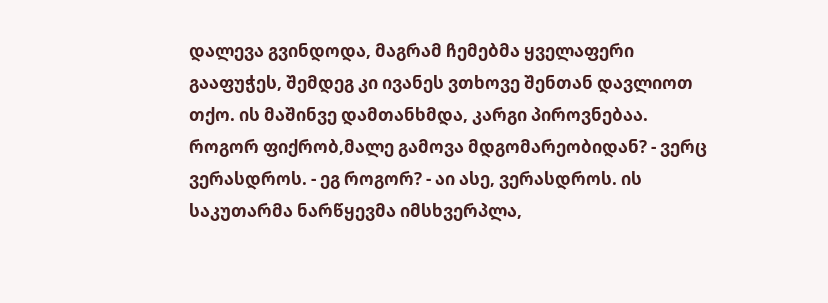დალევა გვინდოდა, მაგრამ ჩემებმა ყველაფერი გააფუჭეს, შემდეგ კი ივანეს ვთხოვე შენთან დავლიოთ თქო. ის მაშინვე დამთანხმდა, კარგი პიროვნებაა. როგორ ფიქრობ,მალე გამოვა მდგომარეობიდან? - ვერც ვერასდროს. - ეგ როგორ? - აი ასე, ვერასდროს. ის საკუთარმა ნარწყევმა იმსხვერპლა,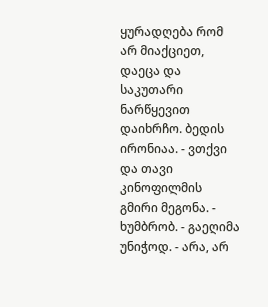ყურადღება რომ არ მიაქციეთ, დაეცა და საკუთარი ნარწყევით დაიხრჩო. ბედის ირონიაა. - ვთქვი და თავი კინოფილმის გმირი მეგონა. - ხუმბრობ. - გაეღიმა უნიჭოდ. - არა, არ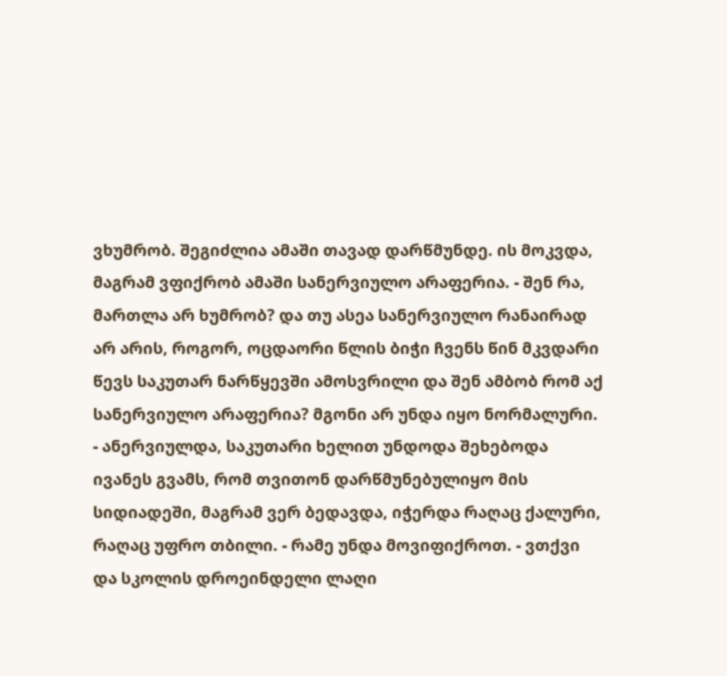ვხუმრობ. შეგიძლია ამაში თავად დარწმუნდე. ის მოკვდა, მაგრამ ვფიქრობ ამაში სანერვიულო არაფერია. - შენ რა, მართლა არ ხუმრობ? და თუ ასეა სანერვიულო რანაირად არ არის, როგორ, ოცდაორი წლის ბიჭი ჩვენს წინ მკვდარი წევს საკუთარ ნარწყევში ამოსვრილი და შენ ამბობ რომ აქ სანერვიულო არაფერია? მგონი არ უნდა იყო ნორმალური. - ანერვიულდა, საკუთარი ხელით უნდოდა შეხებოდა ივანეს გვამს, რომ თვითონ დარწმუნებულიყო მის სიდიადეში, მაგრამ ვერ ბედავდა, იჭერდა რაღაც ქალური, რაღაც უფრო თბილი. - რამე უნდა მოვიფიქროთ. - ვთქვი და სკოლის დროეინდელი ლაღი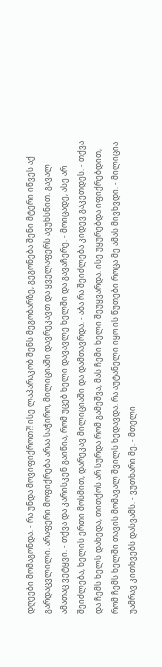დღეები მომაგონდა. - რა უნდა მოვიფიქროთ?! ისე ლაპარაკობ შენს მეგობარზე, გეგონება შენი მტერი იწვეს აქ გარდაცვლილი. არაფერი მოფიქრება არაა საჭირო, მილიციაში დავრეკავთ და ყველაფერს ავუხსნით. გავალ ამათაც ვეტყვი. - თქვა და კარისკენ გაიწია, რომ უცებ ხელი დავავლე ხელში და გავაჩერე. - მოიცადე, ასე არ შეიძლება, ხელის ერთი მოსმით, დარეკავ მილიციაში და დამთავრდა. - აბა რა შეიძლება კიდევ გაკეთდეს. - თქვა და ჩემს ხელს დახედა, თითქოს არ სურდა რომ გამეშვა, მას ჩემი ხელი შეუყვარდა. ისე უყურებდა იფიქრებდით, რომ ჩემს ხელში თავის მომავალ შვილს ხედავდა. რა აუტანელი იყო ის წუთები როცა მე ამას მივხვდი. - მილიცია უამრავ კითხვებს დასვამს. - ვუთხარი მე. - მთელი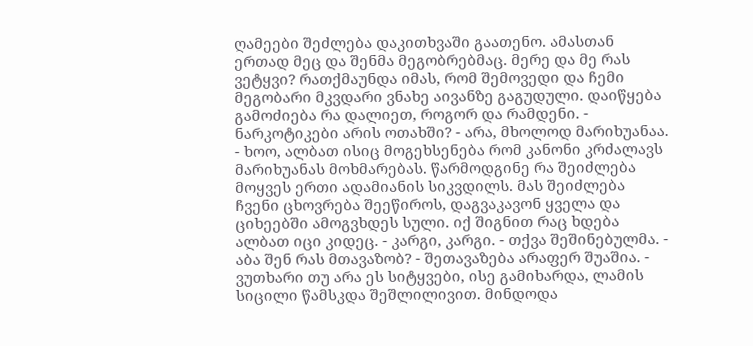ღამეები შეძლება დაკითხვაში გაათენო. ამასთან ერთად მეც და შენმა მეგობრებმაც. მერე და მე რას ვეტყვი? რათქმაუნდა იმას, რომ შემოვედი და ჩემი მეგობარი მკვდარი ვნახე აივანზე გაგუდული. დაიწყება გამოძიება რა დალიეთ, როგორ და რამდენი. - ნარკოტიკები არის ოთახში? - არა, მხოლოდ მარიხუანაა. - ხოო, ალბათ ისიც მოგეხსენება რომ კანონი კრძალავს მარიხუანას მოხმარებას. წარმოდგინე რა შეიძლება მოყვეს ერთი ადამიანის სიკვდილს. მას შეიძლება ჩვენი ცხოვრება შეეწიროს, დაგვაკავონ ყველა და ციხეებში ამოგვხდეს სული. იქ შიგნით რაც ხდება ალბათ იცი კიდეც. - კარგი, კარგი. - თქვა შეშინებულმა. - აბა შენ რას მთავაზობ? - შეთავაზება არაფერ შუაშია. - ვუთხარი თუ არა ეს სიტყვები, ისე გამიხარდა, ლამის სიცილი წამსკდა შეშლილივით. მინდოდა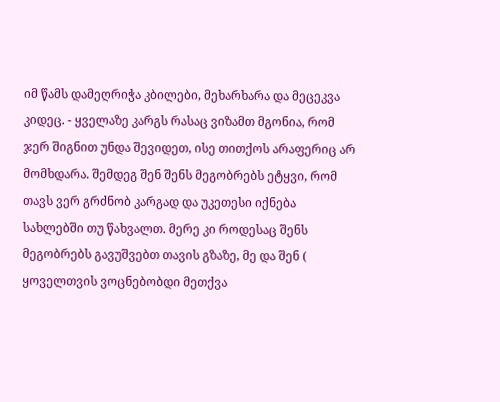იმ წამს დამეღრიჭა კბილები, მეხარხარა და მეცეკვა კიდეც. - ყველაზე კარგს რასაც ვიზამთ მგონია, რომ ჯერ შიგნით უნდა შევიდეთ, ისე თითქოს არაფერიც არ მომხდარა. შემდეგ შენ შენს მეგობრებს ეტყვი, რომ თავს ვერ გრძნობ კარგად და უკეთესი იქნება სახლებში თუ წახვალთ. მერე კი როდესაც შენს მეგობრებს გავუშვებთ თავის გზაზე, მე და შენ ( ყოველთვის ვოცნებობდი მეთქვა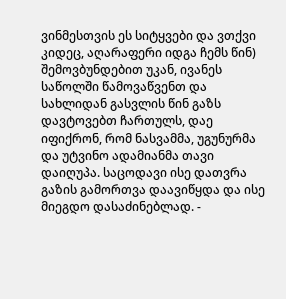ვინმესთვის ეს სიტყვები და ვთქვი კიდეც, აღარაფერი იდგა ჩემს წინ) შემოვბუნდებით უკან, ივანეს საწოლში წამოვაწვენთ და სახლიდან გასვლის წინ გაზს დავტოვებთ ჩართულს, დაე იფიქრონ, რომ ნასვამმა, უგუნურმა და უტვინო ადამიანმა თავი დაიღუპა. საცოდავი ისე დათვრა გაზის გამორთვა დაავიწყდა და ისე მიეგდო დასაძინებლად. -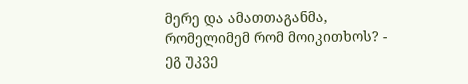მერე და ამათთაგანმა, რომელიმემ რომ მოიკითხოს? - ეგ უკვე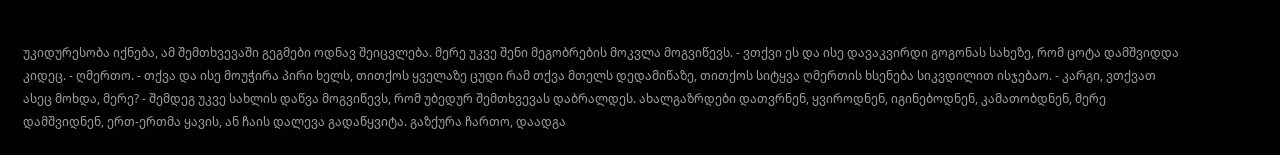უკიდურესობა იქნება, ამ შემთხვევაში გეგმები ოდნავ შეიცვლება. მერე უკვე შენი მეგობრების მოკვლა მოგვიწევს. - ვთქვი ეს და ისე დავაკვირდი გოგონას სახეზე, რომ ცოტა დამშვიდდა კიდეც. - ღმერთო. - თქვა და ისე მოუჭირა პირი ხელს, თითქოს ყველაზე ცუდი რამ თქვა მთელს დედამიწაზე, თითქოს სიტყვა ღმერთის ხსენება სიკვდილით ისჯებაო. - კარგი, ვთქვათ ასეც მოხდა, მერე? - შემდეგ უკვე სახლის დაწვა მოგვიწევს, რომ უბედურ შემთხვევას დაბრალდეს. ახალგაზრდები დათვრნენ, ყვიროდნენ, იგინებოდნენ, კამათობდნენ, მერე დამშვიდნენ, ერთ-ერთმა ყავის, ან ჩაის დალევა გადაწყვიტა. გაზქურა ჩართო, დაადგა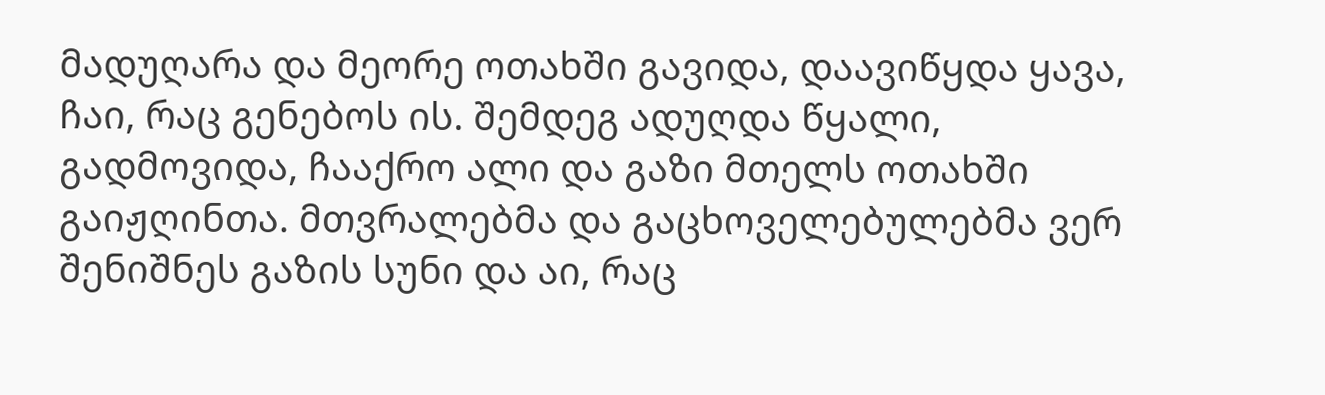მადუღარა და მეორე ოთახში გავიდა, დაავიწყდა ყავა, ჩაი, რაც გენებოს ის. შემდეგ ადუღდა წყალი, გადმოვიდა, ჩააქრო ალი და გაზი მთელს ოთახში გაიჟღინთა. მთვრალებმა და გაცხოველებულებმა ვერ შენიშნეს გაზის სუნი და აი, რაც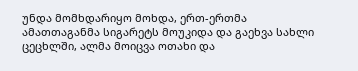უნდა მომხდარიყო მოხდა, ერთ-ერთმა ამათთაგანმა სიგარეტს მოუკიდა და გაეხვა სახლი ცეცხლში, ალმა მოიცვა ოთახი და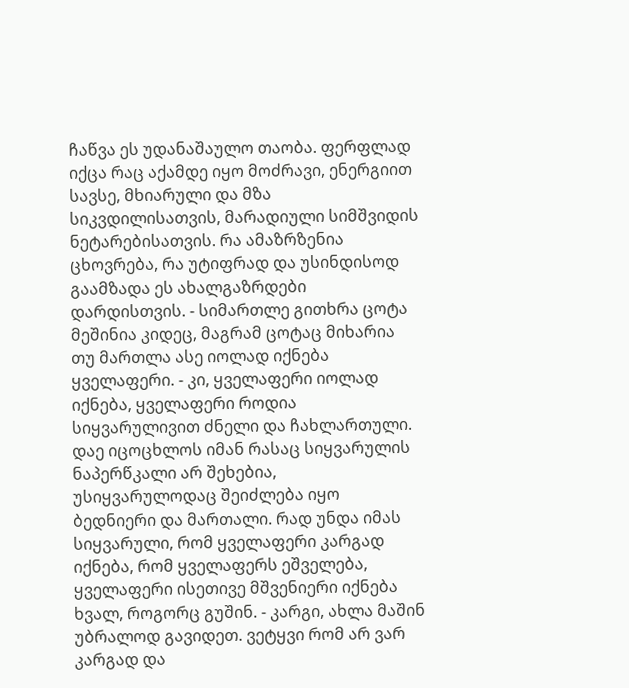ჩაწვა ეს უდანაშაულო თაობა. ფერფლად იქცა რაც აქამდე იყო მოძრავი, ენერგიით სავსე, მხიარული და მზა სიკვდილისათვის, მარადიული სიმშვიდის ნეტარებისათვის. რა ამაზრზენია ცხოვრება, რა უტიფრად და უსინდისოდ გაამზადა ეს ახალგაზრდები დარდისთვის. - სიმართლე გითხრა ცოტა მეშინია კიდეც, მაგრამ ცოტაც მიხარია თუ მართლა ასე იოლად იქნება ყველაფერი. - კი, ყველაფერი იოლად იქნება, ყველაფერი როდია სიყვარულივით ძნელი და ჩახლართული. დაე იცოცხლოს იმან რასაც სიყვარულის ნაპერწკალი არ შეხებია, უსიყვარულოდაც შეიძლება იყო ბედნიერი და მართალი. რად უნდა იმას სიყვარული, რომ ყველაფერი კარგად იქნება, რომ ყველაფერს ეშველება, ყველაფერი ისეთივე მშვენიერი იქნება ხვალ, როგორც გუშინ. - კარგი, ახლა მაშინ უბრალოდ გავიდეთ. ვეტყვი რომ არ ვარ კარგად და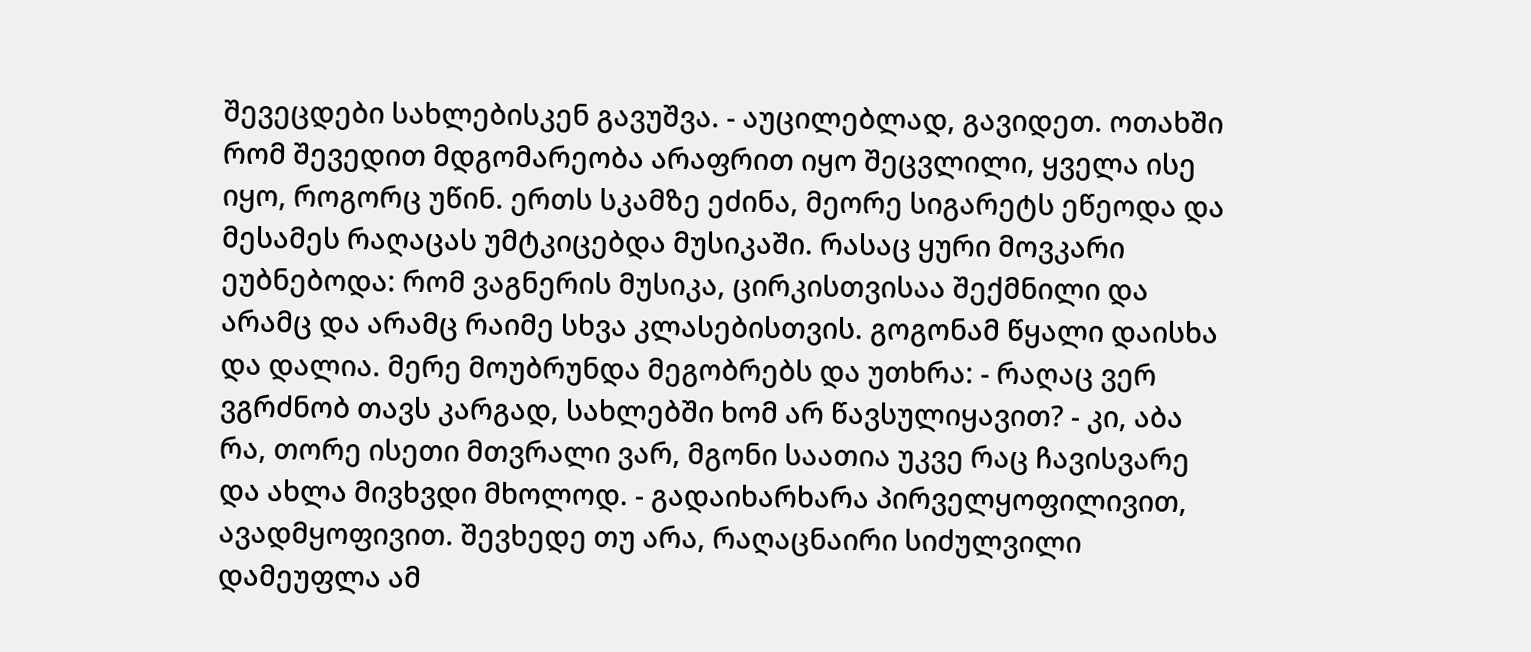შევეცდები სახლებისკენ გავუშვა. - აუცილებლად, გავიდეთ. ოთახში რომ შევედით მდგომარეობა არაფრით იყო შეცვლილი, ყველა ისე იყო, როგორც უწინ. ერთს სკამზე ეძინა, მეორე სიგარეტს ეწეოდა და მესამეს რაღაცას უმტკიცებდა მუსიკაში. რასაც ყური მოვკარი ეუბნებოდა: რომ ვაგნერის მუსიკა, ცირკისთვისაა შექმნილი და არამც და არამც რაიმე სხვა კლასებისთვის. გოგონამ წყალი დაისხა და დალია. მერე მოუბრუნდა მეგობრებს და უთხრა: - რაღაც ვერ ვგრძნობ თავს კარგად, სახლებში ხომ არ წავსულიყავით? - კი, აბა რა, თორე ისეთი მთვრალი ვარ, მგონი საათია უკვე რაც ჩავისვარე და ახლა მივხვდი მხოლოდ. - გადაიხარხარა პირველყოფილივით, ავადმყოფივით. შევხედე თუ არა, რაღაცნაირი სიძულვილი დამეუფლა ამ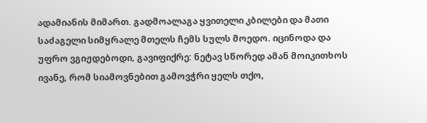ადამიანის მიმართ. გადმოალაგა ყვითელი კბილები და მათი საძაგელი სიმყრალე მთელს ჩემს სულს მოედო. იცინოდა და უფრო ვგიჟდებოდი, გავიფიქრე: ნეტავ სწორედ ამან მოიკითხოს ივანე, რომ სიამოვნებით გამოვჭრი ყელს თქო,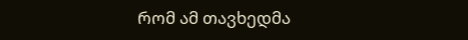რომ ამ თავხედმა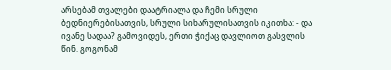არსებამ თვალები დაატრიალა და ჩემი სრული ბედნიერებისათვის, სრული სიხარულისათვის იკითხა: - და ივანე სადაა? გამოვიდეს, ერთი ჭიქაც დავლიოთ გასვლის წინ. გოგონამ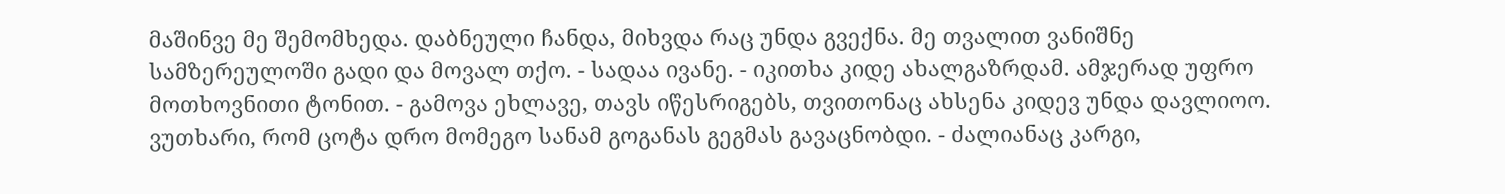მაშინვე მე შემომხედა. დაბნეული ჩანდა, მიხვდა რაც უნდა გვექნა. მე თვალით ვანიშნე სამზერეულოში გადი და მოვალ თქო. - სადაა ივანე. - იკითხა კიდე ახალგაზრდამ. ამჯერად უფრო მოთხოვნითი ტონით. - გამოვა ეხლავე, თავს იწესრიგებს, თვითონაც ახსენა კიდევ უნდა დავლიოო. ვუთხარი, რომ ცოტა დრო მომეგო სანამ გოგანას გეგმას გავაცნობდი. - ძალიანაც კარგი,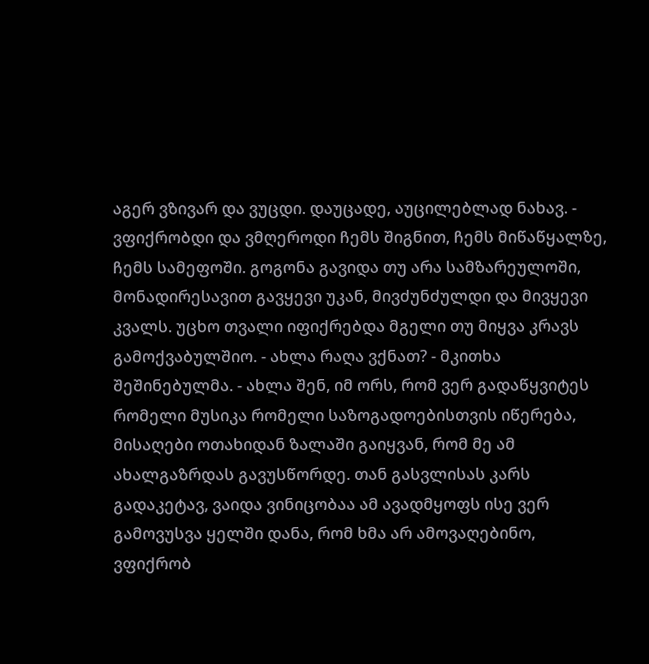აგერ ვზივარ და ვუცდი. დაუცადე, აუცილებლად ნახავ. - ვფიქრობდი და ვმღეროდი ჩემს შიგნით, ჩემს მიწაწყალზე, ჩემს სამეფოში. გოგონა გავიდა თუ არა სამზარეულოში, მონადირესავით გავყევი უკან, მივძუნძულდი და მივყევი კვალს. უცხო თვალი იფიქრებდა მგელი თუ მიყვა კრავს გამოქვაბულშიო. - ახლა რაღა ვქნათ? - მკითხა შეშინებულმა. - ახლა შენ, იმ ორს, რომ ვერ გადაწყვიტეს რომელი მუსიკა რომელი საზოგადოებისთვის იწერება, მისაღები ოთახიდან ზალაში გაიყვან, რომ მე ამ ახალგაზრდას გავუსწორდე. თან გასვლისას კარს გადაკეტავ, ვაიდა ვინიცობაა ამ ავადმყოფს ისე ვერ გამოვუსვა ყელში დანა, რომ ხმა არ ამოვაღებინო, ვფიქრობ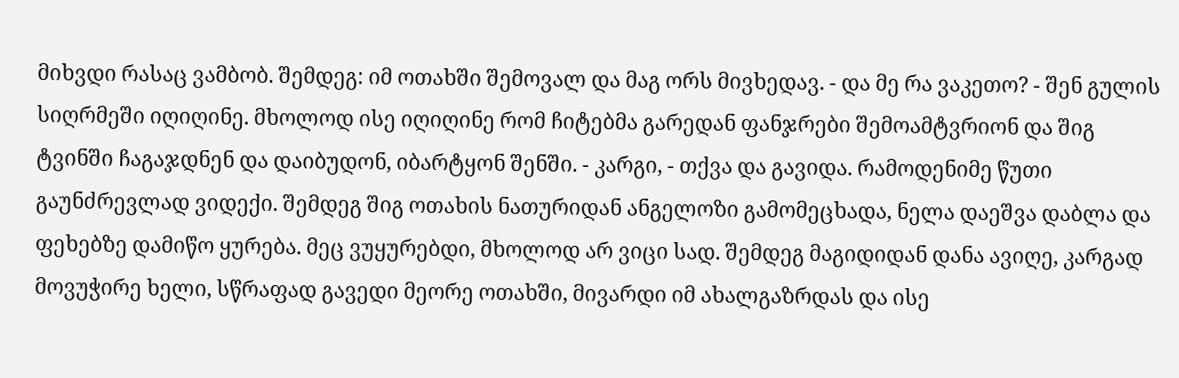მიხვდი რასაც ვამბობ. შემდეგ: იმ ოთახში შემოვალ და მაგ ორს მივხედავ. - და მე რა ვაკეთო? - შენ გულის სიღრმეში იღიღინე. მხოლოდ ისე იღიღინე რომ ჩიტებმა გარედან ფანჯრები შემოამტვრიონ და შიგ ტვინში ჩაგაჯდნენ და დაიბუდონ, იბარტყონ შენში. - კარგი, - თქვა და გავიდა. რამოდენიმე წუთი გაუნძრევლად ვიდექი. შემდეგ შიგ ოთახის ნათურიდან ანგელოზი გამომეცხადა, ნელა დაეშვა დაბლა და ფეხებზე დამიწო ყურება. მეც ვუყურებდი, მხოლოდ არ ვიცი სად. შემდეგ მაგიდიდან დანა ავიღე, კარგად მოვუჭირე ხელი, სწრაფად გავედი მეორე ოთახში, მივარდი იმ ახალგაზრდას და ისე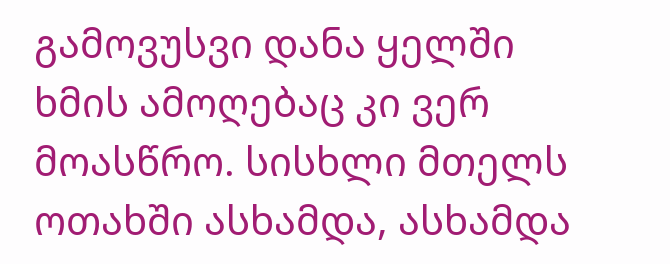გამოვუსვი დანა ყელში ხმის ამოღებაც კი ვერ მოასწრო. სისხლი მთელს ოთახში ასხამდა, ასხამდა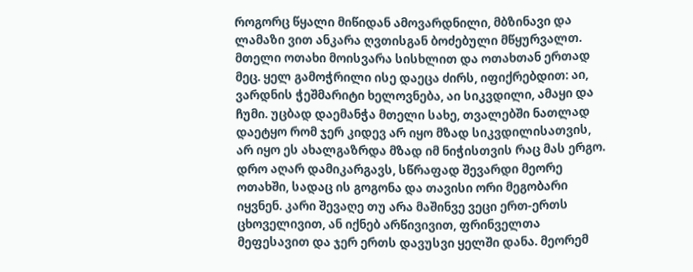როგორც წყალი მიწიდან ამოვარდნილი, მბზინავი და ლამაზი ვით ანკარა ღვთისგან ბოძებული მწყურვალთ. მთელი ოთახი მოისვარა სისხლით და ოთახთან ერთად მეც. ყელ გამოჭრილი ისე დაეცა ძირს, იფიქრებდით: აი, ვარდნის ჭეშმარიტი ხელოვნება, აი სიკვდილი, ამაყი და ჩუმი. უცბად დაემანჭა მთელი სახე, თვალებში ნათლად დაეტყო რომ ჯერ კიდევ არ იყო მზად სიკვდილისათვის, არ იყო ეს ახალგაზრდა მზად იმ ნიჭისთვის რაც მას ერგო. დრო აღარ დამიკარგავს, სწრაფად შევარდი მეორე ოთახში, სადაც ის გოგონა და თავისი ორი მეგობარი იყვნენ. კარი შევაღე თუ არა მაშინვე ვეცი ერთ-ერთს ცხოველივით, ან იქნებ არწივივით, ფრინველთა მეფესავით და ჯერ ერთს დავუსვი ყელში დანა. მეორემ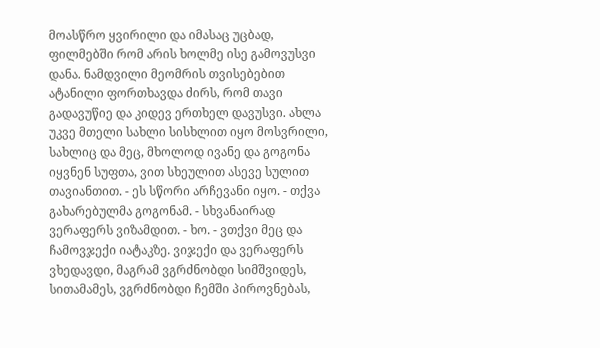მოასწრო ყვირილი და იმასაც უცბად, ფილმებში რომ არის ხოლმე ისე გამოვუსვი დანა. ნამდვილი მეომრის თვისებებით ატანილი ფორთხავდა ძირს, რომ თავი გადავუწიე და კიდევ ერთხელ დავუსვი. ახლა უკვე მთელი სახლი სისხლით იყო მოსვრილი, სახლიც და მეც, მხოლოდ ივანე და გოგონა იყვნენ სუფთა, ვით სხეულით ასევე სულით თავიანთით. - ეს სწორი არჩევანი იყო. - თქვა გახარებულმა გოგონამ. - სხვანაირად ვერაფერს ვიზამდით. - ხო. - ვთქვი მეც და ჩამოვჯექი იატაკზე. ვიჯექი და ვერაფერს ვხედავდი, მაგრამ ვგრძნობდი სიმშვიდეს, სითამამეს, ვგრძნობდი ჩემში პიროვნებას,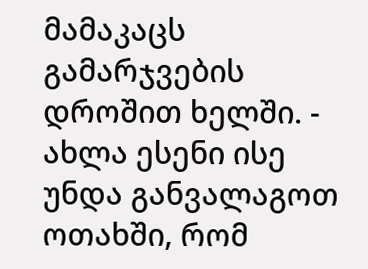მამაკაცს გამარჯვების დროშით ხელში. - ახლა ესენი ისე უნდა განვალაგოთ ოთახში, რომ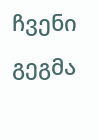ჩვენი გეგმა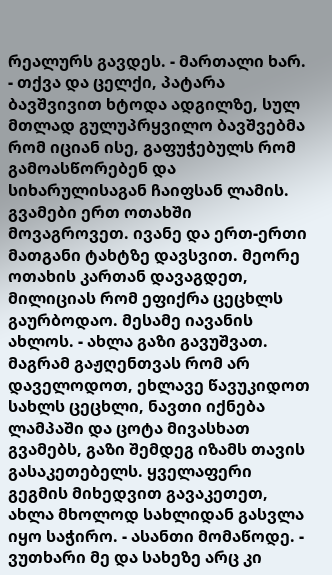რეალურს გავდეს. - მართალი ხარ. - თქვა და ცელქი, პატარა ბავშვივით ხტოდა ადგილზე, სულ მთლად გულუპრყვილო ბავშვებმა რომ იციან ისე, გაფუჭებულს რომ გამოასწორებენ და სიხარულისაგან ჩაიფსან ლამის. გვამები ერთ ოთახში მოვაგროვეთ. ივანე და ერთ-ერთი მათგანი ტახტზე დავსვით. მეორე ოთახის კართან დავაგდეთ, მილიციას რომ ეფიქრა ცეცხლს გაურბოდაო. მესამე იავანის ახლოს. - ახლა გაზი გავუშვათ. მაგრამ გაჟღენთვას რომ არ დაველოდოთ, ეხლავე წავუკიდოთ სახლს ცეცხლი, ნავთი იქნება ლამპაში და ცოტა მივასხათ გვამებს, გაზი შემდეგ იზამს თავის გასაკეთებელს. ყველაფერი გეგმის მიხედვით გავაკეთეთ, ახლა მხოლოდ სახლიდან გასვლა იყო საჭირო. - ასანთი მომაწოდე. - ვუთხარი მე და სახეზე არც კი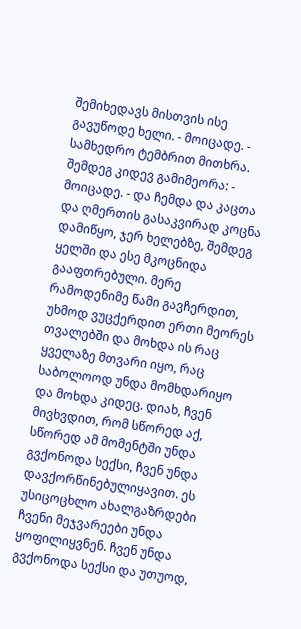შემიხედავს მისთვის ისე გავუწოდე ხელი. - მოიცადე. - სამხედრო ტემბრით მითხრა. შემდეგ კიდევ გამიმეორა: - მოიცადე. - და ჩემდა და კაცთა და ღმერთის გასაკვირად კოცნა დამიწყო, ჯერ ხელებზე, შემდეგ ყელში და ესე მკოცნიდა გააფთრებული. მერე რამოდენიმე წამი გავჩერდით, უხმოდ ვუცქერდით ერთი მეორეს თვალებში და მოხდა ის რაც ყველაზე მთვარი იყო, რაც საბოლოოდ უნდა მომხდარიყო და მოხდა კიდეც. დიახ, ჩვენ მივხვდით, რომ სწორედ აქ, სწორედ ამ მომენტში უნდა გვქონოდა სექსი, ჩვენ უნდა დავქორწინებულიყავით. ეს უსიცოცხლო ახალგაზრდები ჩვენი მეჯვარეები უნდა ყოფილიყვნენ. ჩვენ უნდა გვქონოდა სექსი და უთუოდ,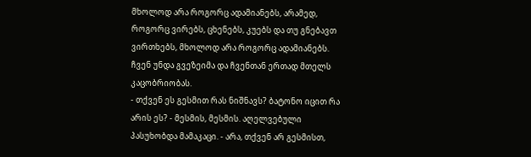მხოლოდ არა როგორც ადამიანებს, არამედ, როგორც ვირებს, ცხენებს, კუებს და თუ გნებავთ ვირთხებს, მხოლოდ არა როგორც ადამიანებს. ჩვენ უნდა გვეზეიმა და ჩვენთან ერთად მთელს კაცობრიობას.
- თქვენ ეს გესმით რას ნიშნავს? ბატონო იცით რა არის ეს? - მესმის, მესმის. აღელვებული პასუხობდა მამაკაცი. - არა, თქვენ არ გესმისთ,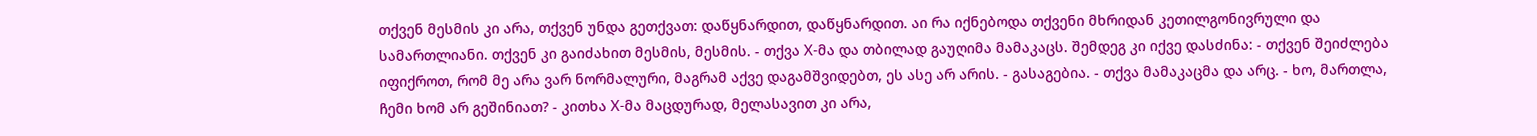თქვენ მესმის კი არა, თქვენ უნდა გეთქვათ: დაწყნარდით, დაწყნარდით. აი რა იქნებოდა თქვენი მხრიდან კეთილგონივრული და სამართლიანი. თქვენ კი გაიძახით მესმის, მესმის. - თქვა X-მა და თბილად გაუღიმა მამაკაცს. შემდეგ კი იქვე დასძინა: - თქვენ შეიძლება იფიქროთ, რომ მე არა ვარ ნორმალური, მაგრამ აქვე დაგამშვიდებთ, ეს ასე არ არის. - გასაგებია. - თქვა მამაკაცმა და არც. - ხო, მართლა, ჩემი ხომ არ გეშინიათ? - კითხა X-მა მაცდურად, მელასავით კი არა,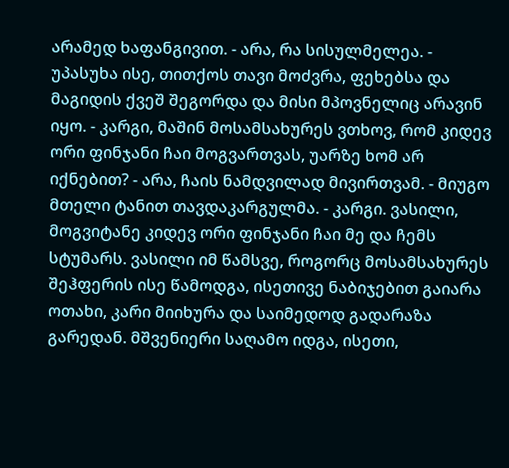არამედ ხაფანგივით. - არა, რა სისულმელეა. - უპასუხა ისე, თითქოს თავი მოძვრა, ფეხებსა და მაგიდის ქვეშ შეგორდა და მისი მპოვნელიც არავინ იყო. - კარგი, მაშინ მოსამსახურეს ვთხოვ, რომ კიდევ ორი ფინჯანი ჩაი მოგვართვას, უარზე ხომ არ იქნებით? - არა, ჩაის ნამდვილად მივირთვამ. - მიუგო მთელი ტანით თავდაკარგულმა. - კარგი. ვასილი, მოგვიტანე კიდევ ორი ფინჯანი ჩაი მე და ჩემს სტუმარს. ვასილი იმ წამსვე, როგორც მოსამსახურეს შეჰფერის ისე წამოდგა, ისეთივე ნაბიჯებით გაიარა ოთახი, კარი მიიხურა და საიმედოდ გადარაზა გარედან. მშვენიერი საღამო იდგა, ისეთი,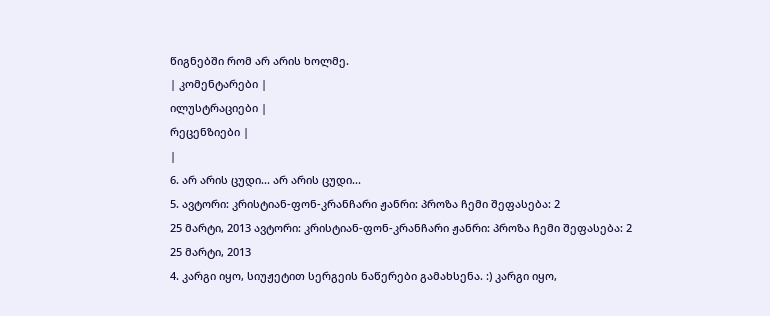წიგნებში რომ არ არის ხოლმე.
| კომენტარები |
ილუსტრაციები |
რეცენზიები |
|
6. არ არის ცუდი... არ არის ცუდი...
5. ავტორი: კრისტიან-ფონ-კრანჩარი ჟანრი: პროზა ჩემი შეფასება: 2
25 მარტი, 2013 ავტორი: კრისტიან-ფონ-კრანჩარი ჟანრი: პროზა ჩემი შეფასება: 2
25 მარტი, 2013
4. კარგი იყო, სიუჟეტით სერგეის ნაწერები გამახსენა. :) კარგი იყო,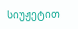სიუჟეტით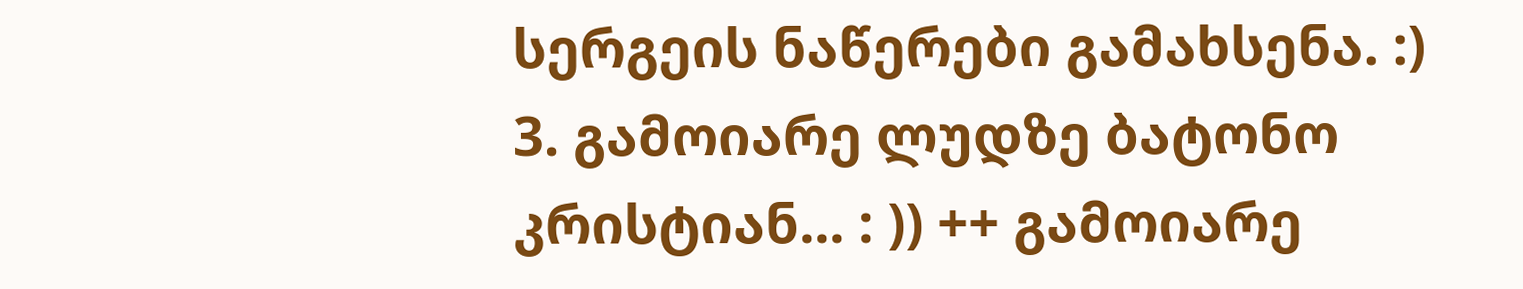სერგეის ნაწერები გამახსენა. :)
3. გამოიარე ლუდზე ბატონო კრისტიან... : )) ++ გამოიარე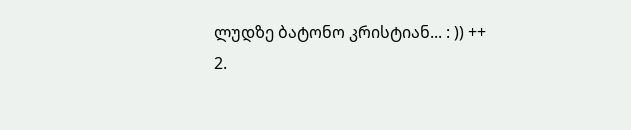ლუდზე ბატონო კრისტიან... : )) ++
2.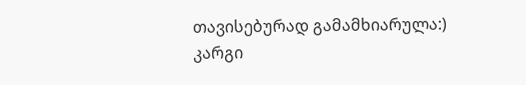თავისებურად გამამხიარულა:)
კარგი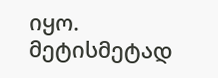იყო. მეტისმეტად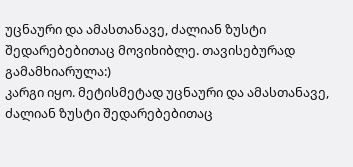უცნაური და ამასთანავე, ძალიან ზუსტი შედარებებითაც მოვიხიბლე. თავისებურად გამამხიარულა:)
კარგი იყო. მეტისმეტად უცნაური და ამასთანავე, ძალიან ზუსტი შედარებებითაც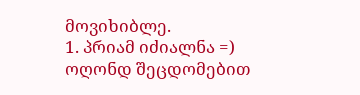მოვიხიბლე.
1. პრიამ იძიალნა =)
ოღონდ შეცდომებით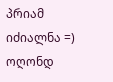პრიამ იძიალნა =)
ოღონდ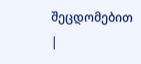შეცდომებით
|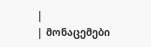|
| მონაცემები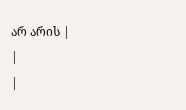არ არის |
|
|